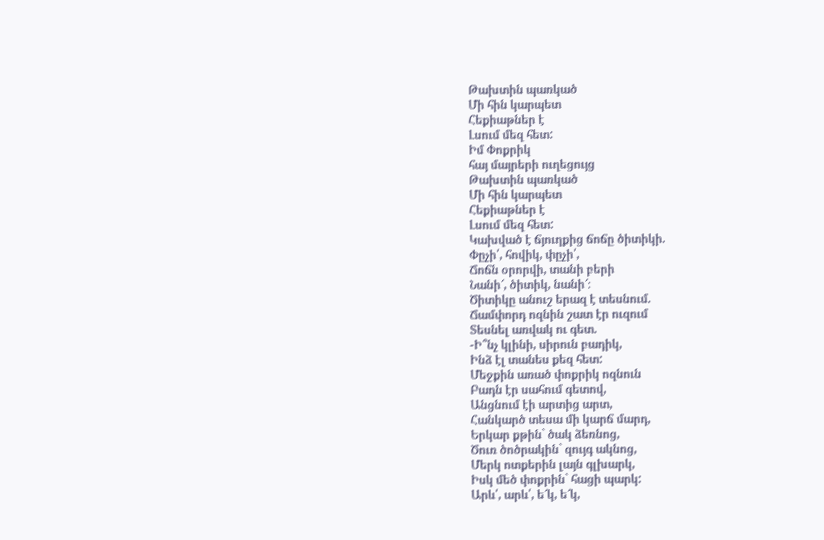Թախտին պառկած
Մի հին կարպետ
Հեքիաթներ է
Լսում մեզ հետ:
Իմ Փոքրիկ
հայ մայրերի ուղեցույց
Թախտին պառկած
Մի հին կարպետ
Հեքիաթներ է
Լսում մեզ հետ:
Կախված է ճյուղքից ճոճը ծիտիկի.
Փըչի՛, հովիկ, փըչի՛,
Ճոճն օրորվի, տանի բերի
Նանի՜, ծիտիկ, նանի՜։
Ծիտիկը անուշ երազ է տեսնում.
Ճամփորդ ոզնին շատ էր ուզում
Տեսնել առվակ ու գետ.
-Ի՞նչ կլինի, սիրուն բադիկ,
Ինձ էլ տանես քեզ հետ:
Մեջքին առած փոքրիկ ոզնուն
Բադն էր սահում գետով,
Անցնում էի արտից արտ,
Հանկարծ տեսա մի կարճ մարդ,
Երկար քթին` ծակ ձեռնոց,
Ծուռ ծոծրակին` զույգ ակնոց,
Մերկ ոտքերին լայն գլխարկ,
Իսկ մեծ փոքրին` հացի պարկ:
Արև՛, արև՛, ե՜կ, ե՜կ,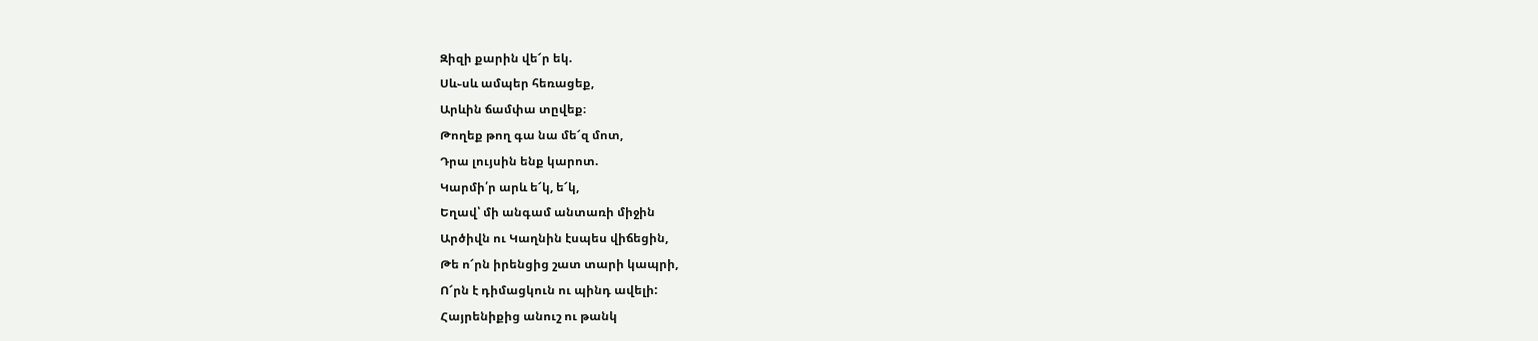Զիզի քարին վե՜ր եկ.
Սև֊սև ամպեր հեռացեք,
Արևին ճամփա տըվեք։
Թողեք թող գա նա մե՜զ մոտ,
Դրա լույսին ենք կարոտ.
Կարմի՛ր արև ե՜կ, ե՜կ,
Եղավ՝ մի անգամ անտառի միջին
Արծիվն ու Կաղնին էսպես վիճեցին,
Թե ո՜րն իրենցից շատ տարի կապրի,
Ո՜րն է դիմացկուն ու պինդ ավելի:
Հայրենիքից անուշ ու թանկ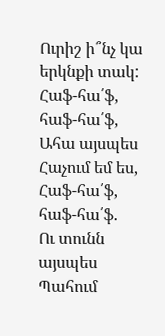Ուրիշ ի՞նչ կա երկնքի տակ:
Հաֆ-հա՛ֆ, հաֆ-հա՛ֆ,
Ահա այսպես
Հաչում եմ ես,
Հաֆ-հա՛ֆ, հաֆ-հա՛ֆ.
Ու տունն այսպես
Պահում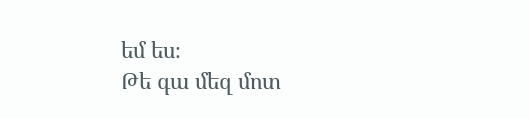եմ ես։
Թե գա մեզ մոտ